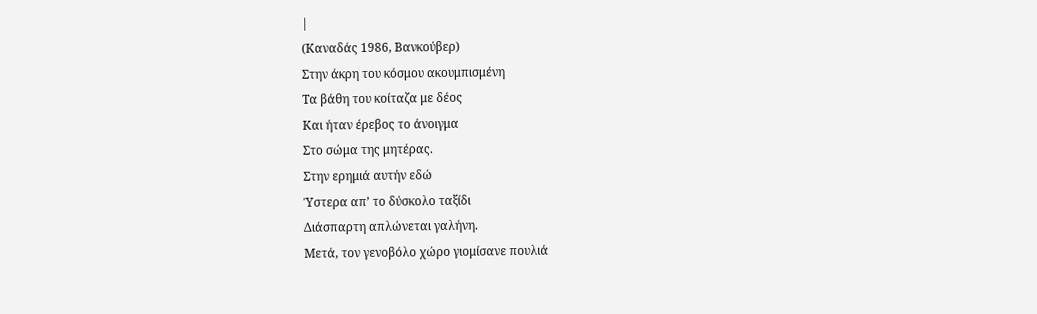|
(Καναδάς 1986, Βανκούβερ)
Στην άκρη του κόσμου ακουμπισμένη
Τα βάθη του κοίταζα με δέος
Και ήταν έρεβος το άνοιγμα
Στο σώμα της μητέρας.
Στην ερημιά αυτήν εδώ
Ύστερα απ’ το δύσκολο ταξίδι
Διάσπαρτη απλώνεται γαλήνη.
Μετά, τον γενοβόλο χώρο γιομίσανε πουλιά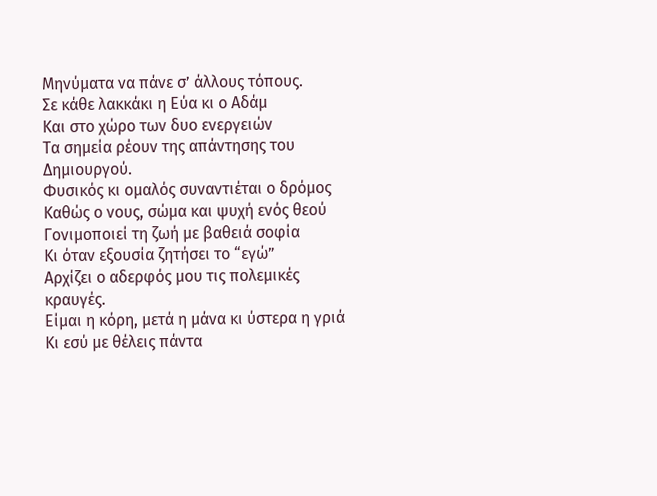Μηνύματα να πάνε σ’ άλλους τόπους.
Σε κάθε λακκάκι η Εύα κι ο Αδάμ
Και στο χώρο των δυο ενεργειών
Τα σημεία ρέουν της απάντησης του Δημιουργού.
Φυσικός κι ομαλός συναντιέται ο δρόμος
Καθώς ο νους, σώμα και ψυχή ενός θεού
Γονιμοποιεί τη ζωή με βαθειά σοφία
Κι όταν εξουσία ζητήσει το “εγώ”
Αρχίζει ο αδερφός μου τις πολεμικές κραυγές.
Είμαι η κόρη, μετά η μάνα κι ύστερα η γριά
Κι εσύ με θέλεις πάντα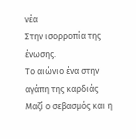νέα
Στην ισορροπία της ένωσης.
Το αιώνιο ένα στην αγάπη της καρδιάς
Μαζί ο σεβασμός και η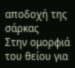αποδοχή της σάρκας
Στην ομορφιά του θείου για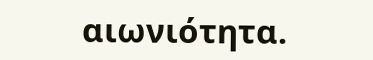αιωνιότητα.